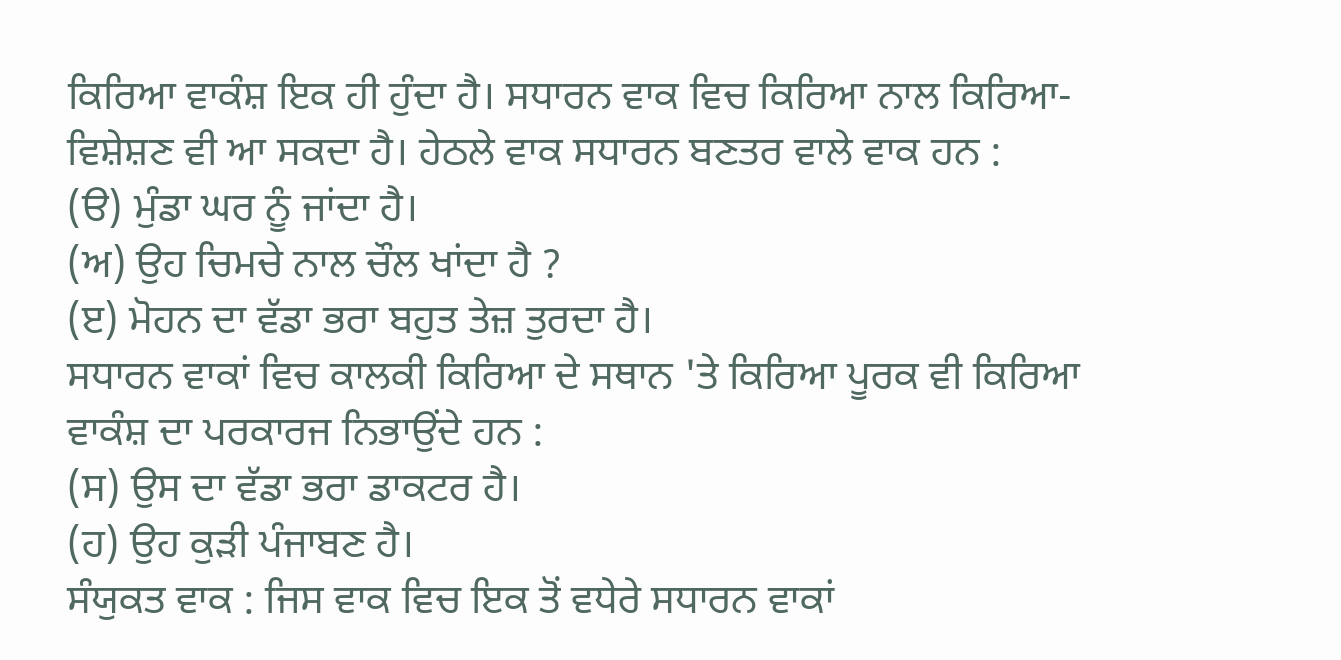ਕਿਰਿਆ ਵਾਕੰਸ਼ ਇਕ ਹੀ ਹੁੰਦਾ ਹੈ। ਸਧਾਰਨ ਵਾਕ ਵਿਚ ਕਿਰਿਆ ਨਾਲ ਕਿਰਿਆ- ਵਿਸ਼ੇਸ਼ਣ ਵੀ ਆ ਸਕਦਾ ਹੈ। ਹੇਠਲੇ ਵਾਕ ਸਧਾਰਨ ਬਣਤਰ ਵਾਲੇ ਵਾਕ ਹਨ :
(ੳ) ਮੁੰਡਾ ਘਰ ਨੂੰ ਜਾਂਦਾ ਹੈ।
(ਅ) ਉਹ ਚਿਮਚੇ ਨਾਲ ਚੌਲ ਖਾਂਦਾ ਹੈ ?
(ੲ) ਮੋਹਨ ਦਾ ਵੱਡਾ ਭਰਾ ਬਹੁਤ ਤੇਜ਼ ਤੁਰਦਾ ਹੈ।
ਸਧਾਰਨ ਵਾਕਾਂ ਵਿਚ ਕਾਲਕੀ ਕਿਰਿਆ ਦੇ ਸਥਾਨ 'ਤੇ ਕਿਰਿਆ ਪੂਰਕ ਵੀ ਕਿਰਿਆ ਵਾਕੰਸ਼ ਦਾ ਪਰਕਾਰਜ ਨਿਭਾਉਂਦੇ ਹਨ :
(ਸ) ਉਸ ਦਾ ਵੱਡਾ ਭਰਾ ਡਾਕਟਰ ਹੈ।
(ਹ) ਉਹ ਕੁੜੀ ਪੰਜਾਬਣ ਹੈ।
ਸੰਯੁਕਤ ਵਾਕ : ਜਿਸ ਵਾਕ ਵਿਚ ਇਕ ਤੋਂ ਵਧੇਰੇ ਸਧਾਰਨ ਵਾਕਾਂ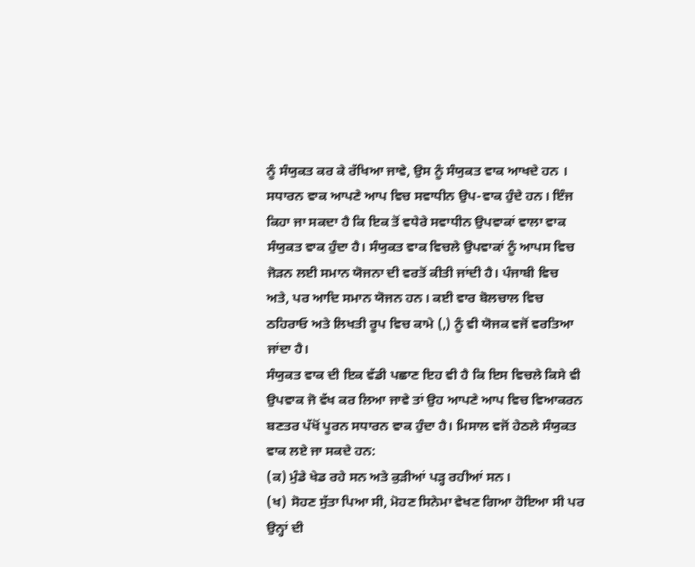ਨੂੰ ਸੰਯੁਕਤ ਕਰ ਕੇ ਰੱਖਿਆ ਜਾਵੇ, ਉਸ ਨੂੰ ਸੰਯੁਕਤ ਵਾਕ ਆਖਦੇ ਹਨ । ਸਧਾਰਨ ਵਾਕ ਆਪਣੇ ਆਪ ਵਿਚ ਸਵਾਧੀਨ ਉਪ-ਵਾਕ ਹੁੰਦੇ ਹਨ। ਇੰਜ ਕਿਹਾ ਜਾ ਸਕਦਾ ਹੈ ਕਿ ਇਕ ਤੋਂ ਵਧੇਰੇ ਸਵਾਧੀਨ ਉਪਵਾਕਾਂ ਵਾਲਾ ਵਾਕ ਸੰਯੁਕਤ ਵਾਕ ਹੁੰਦਾ ਹੈ। ਸੰਯੁਕਤ ਵਾਕ ਵਿਚਲੇ ਉਪਵਾਕਾਂ ਨੂੰ ਆਪਸ ਵਿਚ ਜੋੜਨ ਲਈ ਸਮਾਨ ਯੋਜਨਾ ਦੀ ਵਰਤੋਂ ਕੀਤੀ ਜਾਂਦੀ ਹੈ। ਪੰਜਾਬੀ ਵਿਚ ਅਤੇ, ਪਰ ਆਦਿ ਸਮਾਨ ਯੋਜਨ ਹਨ। ਕਈ ਵਾਰ ਬੋਲਚਾਲ ਵਿਚ ਠਹਿਰਾਓ ਅਤੇ ਲਿਖਤੀ ਰੂਪ ਵਿਚ ਕਾਮੇ (,) ਨੂੰ ਵੀ ਯੋਜਕ ਵਜੋਂ ਵਰਤਿਆ ਜਾਂਦਾ ਹੈ।
ਸੰਯੁਕਤ ਵਾਕ ਦੀ ਇਕ ਵੱਡੀ ਪਛਾਣ ਇਹ ਵੀ ਹੈ ਕਿ ਇਸ ਵਿਚਲੇ ਕਿਸੇ ਵੀ ਉਪਵਾਕ ਜੋ ਵੱਖ ਕਰ ਲਿਆ ਜਾਵੇ ਤਾਂ ਉਹ ਆਪਣੇ ਆਪ ਵਿਚ ਵਿਆਕਰਨ ਬਣਤਰ ਪੱਖੋਂ ਪੂਰਨ ਸਧਾਰਨ ਵਾਕ ਹੁੰਦਾ ਹੈ। ਮਿਸਾਲ ਵਜੋਂ ਹੇਠਲੇ ਸੰਯੁਕਤ ਵਾਕ ਲਏ ਜਾ ਸਕਦੇ ਹਨ:
(ਕ) ਮੁੰਡੇ ਖੇਡ ਰਹੇ ਸਨ ਅਤੇ ਕੁੜੀਆਂ ਪੜ੍ਹ ਰਹੀਆਂ ਸਨ।
(ਖ) ਸੋਹਣ ਸੁੱਤਾ ਪਿਆ ਸੀ, ਮੋਹਣ ਸਿਨੇਮਾ ਵੇਖਣ ਗਿਆ ਹੋਇਆ ਸੀ ਪਰ ਉਨ੍ਹਾਂ ਦੀ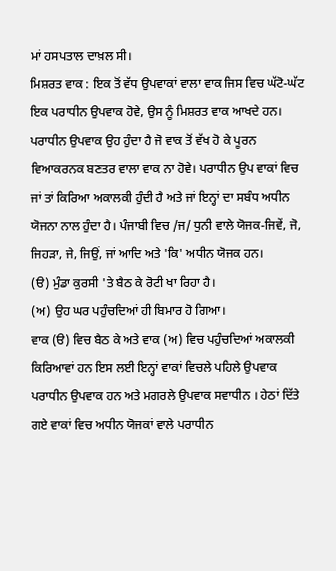ਮਾਂ ਹਸਪਤਾਲ ਦਾਖ਼ਲ ਸੀ।
ਮਿਸ਼ਰਤ ਵਾਕ : ਇਕ ਤੋਂ ਵੱਧ ਉਪਵਾਕਾਂ ਵਾਲਾ ਵਾਕ ਜਿਸ ਵਿਚ ਘੱਟੋ-ਘੱਟ ਇਕ ਪਰਾਧੀਨ ਉਪਵਾਕ ਹੋਵੇ, ਉਸ ਨੂੰ ਮਿਸ਼ਰਤ ਵਾਕ ਆਖਦੇ ਹਨ। ਪਰਾਧੀਨ ਉਪਵਾਕ ਉਹ ਹੁੰਦਾ ਹੈ ਜੋ ਵਾਕ ਤੋਂ ਵੱਖ ਹੋ ਕੇ ਪੂਰਨ ਵਿਆਕਰਨਕ ਬਣਤਰ ਵਾਲਾ ਵਾਕ ਨਾ ਹੋਵੇ। ਪਰਾਧੀਨ ਉਪ ਵਾਕਾਂ ਵਿਚ ਜਾਂ ਤਾਂ ਕਿਰਿਆ ਅਕਾਲਕੀ ਹੁੰਦੀ ਹੈ ਅਤੇ ਜਾਂ ਇਨ੍ਹਾਂ ਦਾ ਸਬੰਧ ਅਧੀਨ ਯੋਜਨਾ ਨਾਲ ਹੁੰਦਾ ਹੈ। ਪੰਜਾਬੀ ਵਿਚ /ਜ/ ਧੁਨੀ ਵਾਲੇ ਯੋਜਕ-ਜਿਵੇਂ, ਜੋ, ਜਿਹੜਾ, ਜੇ, ਜਿਉਂ, ਜਾਂ ਆਦਿ ਅਤੇ 'ਕਿ' ਅਧੀਨ ਯੋਜਕ ਹਨ।
(ੳ) ਮੁੰਡਾ ਕੁਰਸੀ 'ਤੇ ਬੈਠ ਕੇ ਰੋਟੀ ਖਾ ਰਿਹਾ ਹੈ।
(ਅ) ਉਹ ਘਰ ਪਹੁੰਚਦਿਆਂ ਹੀ ਬਿਮਾਰ ਹੋ ਗਿਆ।
ਵਾਕ (ੳ) ਵਿਚ ਬੈਠ ਕੇ ਅਤੇ ਵਾਕ (ਅ) ਵਿਚ ਪਹੁੰਚਦਿਆਂ ਅਕਾਲਕੀ ਕਿਰਿਆਵਾਂ ਹਨ ਇਸ ਲਈ ਇਨ੍ਹਾਂ ਵਾਕਾਂ ਵਿਚਲੇ ਪਹਿਲੇ ਉਪਵਾਕ ਪਰਾਧੀਨ ਉਪਵਾਕ ਹਨ ਅਤੇ ਮਗਰਲੇ ਉਪਵਾਕ ਸਵਾਧੀਨ । ਹੇਠਾਂ ਦਿੱਤੇ ਗਏ ਵਾਕਾਂ ਵਿਚ ਅਧੀਨ ਯੋਜਕਾਂ ਵਾਲੇ ਪਰਾਧੀਨ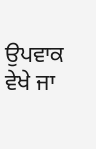ਉਪਵਾਕ ਵੇਖੇ ਜਾ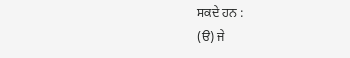ਸਕਦੇ ਹਨ :
(ੳ) ਜੇ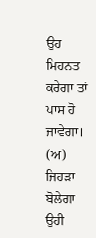ਉਹ ਮਿਹਨਤ ਕਰੇਗਾ ਤਾਂ ਪਾਸ ਹੋ ਜਾਵੇਗਾ।
(ਅ) ਜਿਹੜਾ ਬੋਲੇਗਾ ਉਹੀ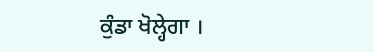ਕੁੰਡਾ ਖੋਲ੍ਹੇਗਾ ।